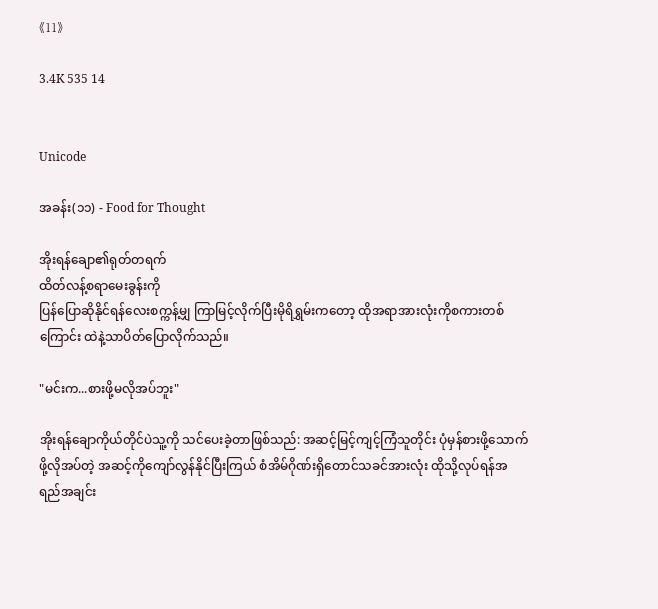《11》

3.4K 535 14


Unicode

အခန်း(၁၁) - Food for Thought

အိုးရန်ချော၏ရုတ်တရက်
ထိတ်လန့်စရာမေးခွန်းကို
ပြန်ပြောဆိုနိုင်ရန်လေးစက္ကန့်မျှ ကြာမြင့်လိုက်ပြီးမိုရိရွှမ်းကတော့ ထိုအရာအားလုံးကိုစကားတစ်ကြောင်း ထဲနဲ့သာပိတ်ပြောလိုက်သည်။

"မင်းက...စားဖို့မလိုအပ်ဘူး"

အိုးရန်ချောကိုယ်တိုင်ပဲသူ့ကို သင်ပေးခဲ့တာဖြစ်သည်: အဆင့်မြင့်ကျင့်ကြံသူတိုင်း ပုံမှန်စားဖို့သောက်ဖို့လိုအပ်တဲ့ အဆင့်ကိုကျော်လွန်နိုင်ပြီးကြယ် စံအိမ်ဂိုဏ်းရှိတောင်သခင်အားလုံး ထိုသို့လုပ်ရန်အရည်အချင်း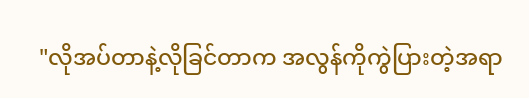"လိုအပ်တာနဲ့လိုခြင်တာက အလွန်ကိုကွဲပြားတဲ့အရာ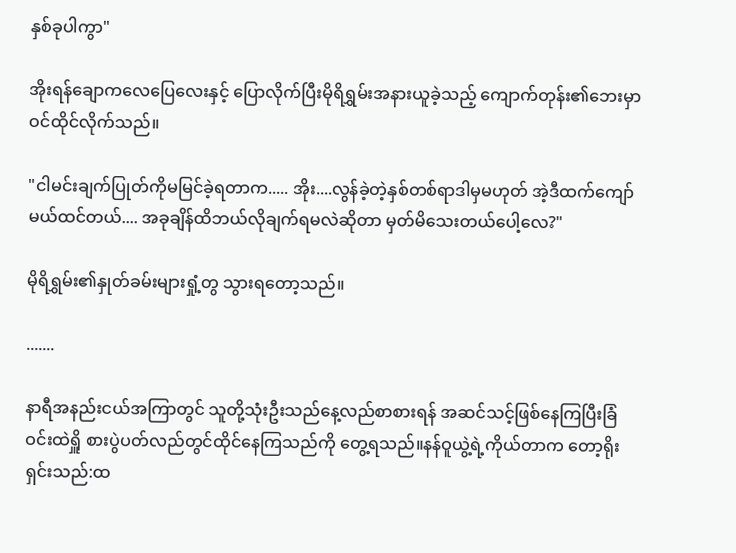နှစ်ခုပါကွာ"

အိုးရန်ချောကလေပြေလေးနှင့် ပြောလိုက်ပြီးမိုရိရွှမ်းအနားယူခဲ့သည့် ကျောက်တုန်း၏ဘေးမှာဝင်ထိုင်လိုက်သည်။

"ငါမင်းချက်ပြုတ်ကိုမမြင်ခဲ့ရတာက..... အိုး....လွန်ခဲ့တဲ့နှစ်တစ်ရာဒါမှမဟုတ် အဲ့ဒီထက်ကျော်မယ်ထင်တယ်.... အခုချိန်ထိဘယ်လိုချက်ရမလဲဆိုတာ မှတ်မိသေးတယ်ပေါ့လေ?"

မိုရိရွှမ်း၏နှုတ်ခမ်းများရှုံ့တွ သွားရတော့သည်။

.......

နာရီအနည်းငယ်အကြာတွင် သူတို့သုံးဦးသည်နေ့လည်စာစားရန် အဆင်သင့်ဖြစ်နေကြပြီးခြံဝင်းထဲရှိူ စားပွဲပတ်လည်တွင်ထိုင်နေကြသည်ကို တွေ့ရသည်။နန်ဝူယွဲ့ရဲ့ကိုယ်တာက တော့ရိုးရှင်းသည်:ထ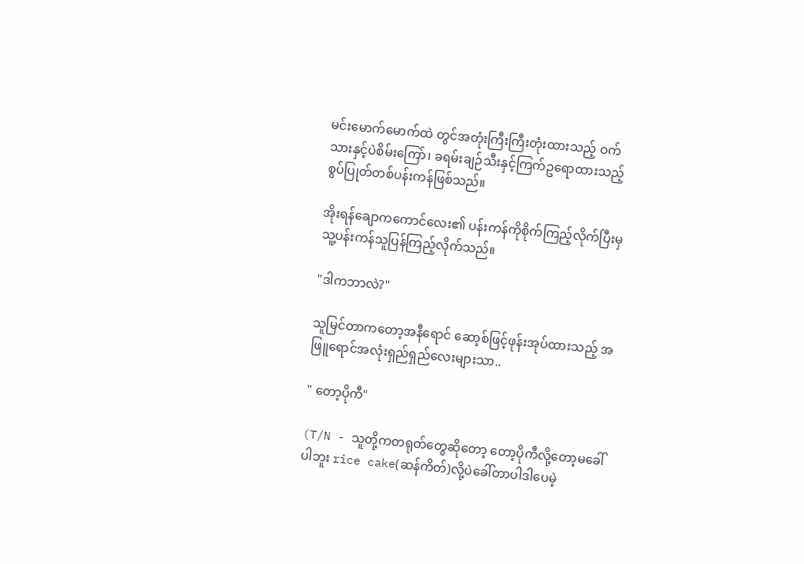မင်းမောက်မောက်ထဲ တွင်အတုံးကြီးကြီးတုံးထားသည့် ဝက်သားနှင့်ပဲစိမ်းကြော်၊ ခရမ်းချဉ်သီးနှင့်ကြက်ဥရောထားသည့် စွပ်ပြုတ်တစ်ပန်းကန်ဖြစ်သည်။

အိုးရန်ချောကကောင်လေး၏ ပန်းကန်ကိုစိုက်ကြည့်လိုက်ပြီးမှ သူ့ပန်းကန်သူပြန်ကြည့်လိုက်သည်။

"ဒါကဘာလဲ?"

သူမြင်တာကတော့အနီရောင် ဆော့စ်ဖြင့်ဖုန်းအုပ်ထားသည့် အဖြူရောင်အလုံးရှည်ရှည်လေးများသာ..

" တော့ပိုကီ"

(T/N - သူတို့ကတရုတ်တွေဆိုတော့ တော့ပိုကီလို့တော့မခေါ်ပါဘူး rice cake(ဆန်ကိတ်)လို့ပဲခေါ်တာပါဒါပေမဲ့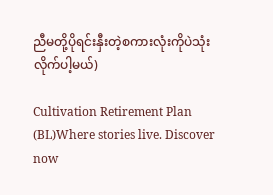ညီမတို့ပိုရင်းနှီးတဲ့စကားလုံးကိုပဲသုံးလိုက်ပါ့မယ်)

Cultivation Retirement Plan (BL)Where stories live. Discover now